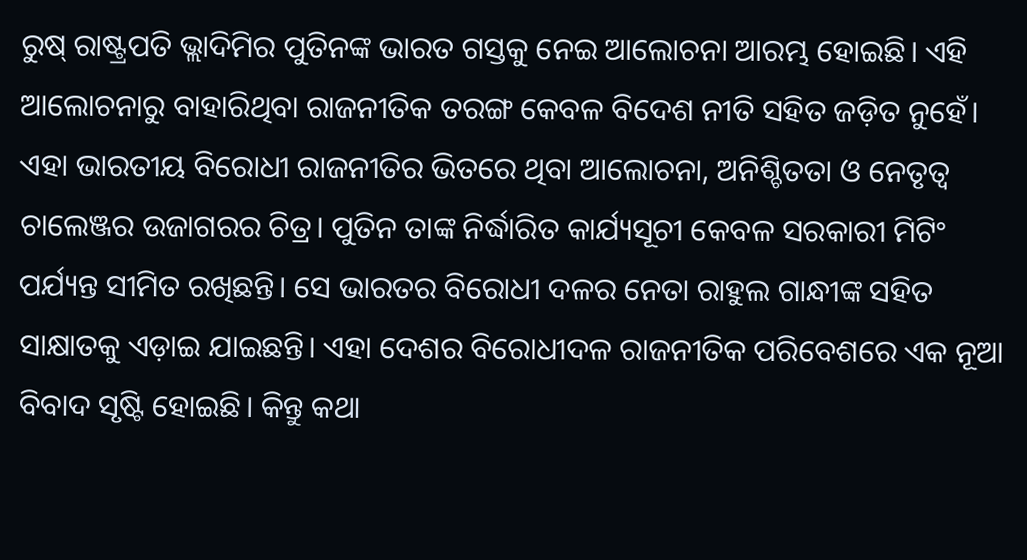ରୁଷ୍ ରାଷ୍ଟ୍ରପତି ଭ୍ଲାଦିମିର ପୁତିନଙ୍କ ଭାରତ ଗସ୍ତକୁ ନେଇ ଆଲୋଚନା ଆରମ୍ଭ ହୋଇଛି। ଏହି ଆଲୋଚନାରୁ ବାହାରିଥିବା ରାଜନୀତିକ ତରଙ୍ଗ କେବଳ ବିଦେଶ ନୀତି ସହିତ ଜଡ଼ିତ ନୁହେଁ। ଏହା ଭାରତୀୟ ବିରୋଧୀ ରାଜନୀତିର ଭିତରେ ଥିବା ଆଲୋଚନା, ଅନିଶ୍ଚିତତା ଓ ନେତୃତ୍ୱ ଚାଲେଞ୍ଜର ଉଜାଗରର ଚିତ୍ର। ପୁତିନ ତାଙ୍କ ନିର୍ଦ୍ଧାରିତ କାର୍ଯ୍ୟସୂଚୀ କେବଳ ସରକାରୀ ମିଟିଂ ପର୍ଯ୍ୟନ୍ତ ସୀମିତ ରଖିଛନ୍ତି। ସେ ଭାରତର ବିରୋଧୀ ଦଳର ନେତା ରାହୁଲ ଗାନ୍ଧୀଙ୍କ ସହିତ ସାକ୍ଷାତକୁ ଏଡ଼ାଇ ଯାଇଛନ୍ତି। ଏହା ଦେଶର ବିରୋଧୀଦଳ ରାଜନୀତିକ ପରିବେଶରେ ଏକ ନୂଆ ବିବାଦ ସୃଷ୍ଟି ହୋଇଛି। କିନ୍ତୁ କଥା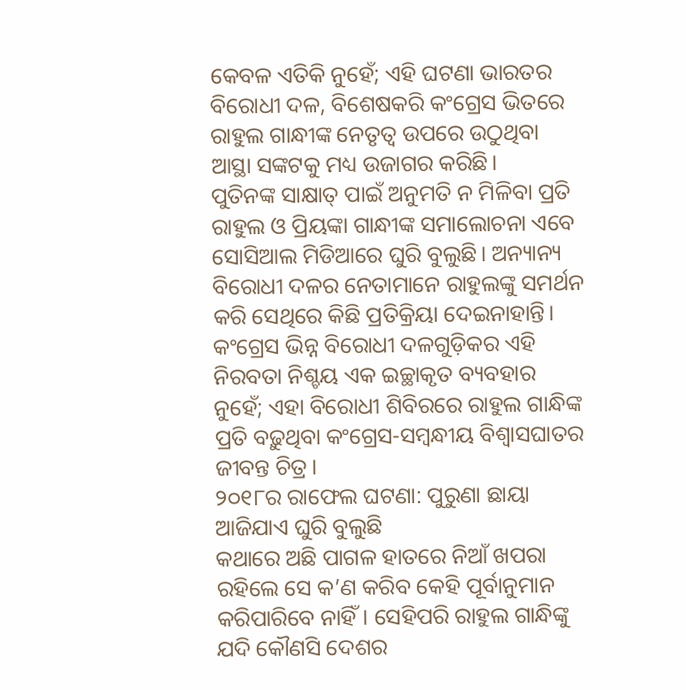କେବଳ ଏତିକି ନୁହେଁ; ଏହି ଘଟଣା ଭାରତର ବିରୋଧୀ ଦଳ, ବିଶେଷକରି କଂଗ୍ରେସ ଭିତରେ ରାହୁଲ ଗାନ୍ଧୀଙ୍କ ନେତୃତ୍ୱ ଉପରେ ଉଠୁଥିବା ଆସ୍ଥା ସଙ୍କଟକୁ ମଧ୍ୟ ଉଜାଗର କରିଛି।
ପୁତିନଙ୍କ ସାକ୍ଷାତ୍ ପାଇଁ ଅନୁମତି ନ ମିଳିବା ପ୍ରତି ରାହୁଲ ଓ ପ୍ରିୟଙ୍କା ଗାନ୍ଧୀଙ୍କ ସମାଲୋଚନା ଏବେ ସୋସିଆଲ ମିଡିଆରେ ଘୁରି ବୁଲୁଛି। ଅନ୍ୟାନ୍ୟ ବିରୋଧୀ ଦଳର ନେତାମାନେ ରାହୁଲଙ୍କୁ ସମର୍ଥନ କରି ସେଥିରେ କିଛି ପ୍ରତିକ୍ରିୟା ଦେଇନାହାନ୍ତି। କଂଗ୍ରେସ ଭିନ୍ନ ବିରୋଧୀ ଦଳଗୁଡ଼ିକର ଏହି ନିରବତା ନିଶ୍ଚୟ ଏକ ଇଚ୍ଛାକୃତ ବ୍ୟବହାର ନୁହେଁ; ଏହା ବିରୋଧୀ ଶିବିରରେ ରାହୁଲ ଗାନ୍ଧିଙ୍କ ପ୍ରତି ବଢ଼ୁଥିବା କଂଗ୍ରେସ-ସମ୍ବନ୍ଧୀୟ ବିଶ୍ୱାସଘାତର ଜୀବନ୍ତ ଚିତ୍ର।
୨୦୧୮ର ରାଫେଲ ଘଟଣା: ପୁରୁଣା ଛାୟା ଆଜିଯାଏ ଘୁରି ବୁଲୁଛି
କଥାରେ ଅଛି ପାଗଳ ହାତରେ ନିଆଁ ଖପରା ରହିଲେ ସେ କ’ଣ କରିବ କେହି ପୂର୍ବାନୁମାନ କରିପାରିବେ ନାହିଁ। ସେହିପରି ରାହୁଲ ଗାନ୍ଧିଙ୍କୁ ଯଦି କୌଣସି ଦେଶର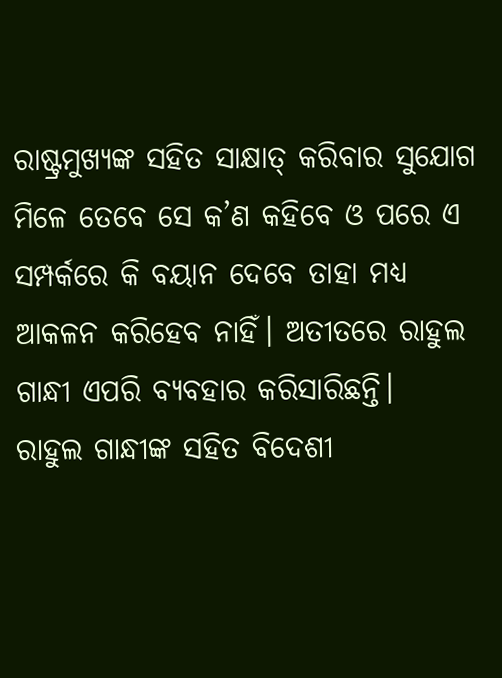ରାଷ୍ଟ୍ରମୁଖ୍ୟଙ୍କ ସହିତ ସାକ୍ଷାତ୍ କରିବାର ସୁଯୋଗ ମିଳେ ତେବେ ସେ କ’ଣ କହିବେ ଓ ପରେ ଏ ସମ୍ପର୍କରେ କି ବୟାନ ଦେବେ ତାହା ମଧ୍ୟ ଆକଳନ କରିହେବ ନାହିଁ। ଅତୀତରେ ରାହୁଲ ଗାନ୍ଧୀ ଏପରି ବ୍ୟବହାର କରିସାରିଛନ୍ତି।
ରାହୁଲ ଗାନ୍ଧୀଙ୍କ ସହିତ ବିଦେଶୀ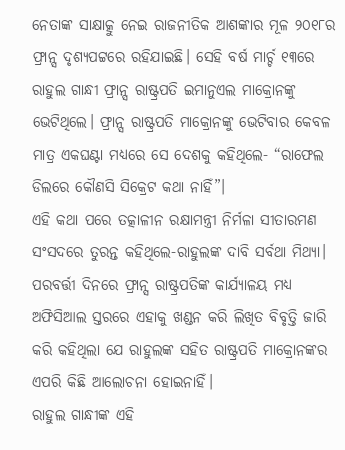ନେତାଙ୍କ ସାକ୍ଷାତ୍କୁ ନେଇ ରାଜନୀତିକ ଆଶଙ୍କାର ମୂଳ ୨୦୧୮ର ଫ୍ରାନ୍ସ ଦୃଶ୍ୟପଟ୍ଟରେ ରହିଯାଇଛି। ସେହି ବର୍ଷ ମାର୍ଚ୍ଚ ୧୩ରେ ରାହୁଲ ଗାନ୍ଧୀ ଫ୍ରାନ୍ସ ରାଷ୍ଟ୍ରପତି ଇମାନୁଏଲ ମାକ୍ରୋନଙ୍କୁ ଭେଟିଥିଲେ। ଫ୍ରାନ୍ସ ରାଷ୍ଟ୍ରପତି ମାକ୍ରୋନଙ୍କୁ ଭେଟିବାର କେବଳ ମାତ୍ର ଏକଘଣ୍ଟା ମଧ୍ୟରେ ସେ ଦେଶକୁ କହିଥିଲେ- “ରାଫେଲ ଡିଲରେ କୌଣସି ସିକ୍ରେଟ କଥା ନାହିଁ”।
ଏହି କଥା ପରେ ତତ୍କାଳୀନ ରକ୍ଷାମନ୍ତ୍ରୀ ନିର୍ମଳା ସୀତାରମଣ ସଂସଦରେ ତୁରନ୍ତ କହିଥିଲେ-ରାହୁଲଙ୍କ ଦାବି ସର୍ବଥା ମିଥ୍ୟା। ପରବର୍ତ୍ତୀ ଦିନରେ ଫ୍ରାନ୍ସ ରାଷ୍ଟ୍ରପତିଙ୍କ କାର୍ଯ୍ୟାଳୟ ମଧ୍ୟ ଅଫିସିଆଲ ସ୍ତରରେ ଏହାକୁ ଖଣ୍ଡନ କରି ଲିଖିତ ବିବୃତ୍ତି ଜାରି କରି କହିଥିଲା ଯେ ରାହୁଲଙ୍କ ସହିତ ରାଷ୍ଟ୍ରପତି ମାକ୍ରୋନଙ୍କର ଏପରି କିଛି ଆଲୋଚନା ହୋଇନାହିଁ।
ରାହୁଲ ଗାନ୍ଧୀଙ୍କ ଏହି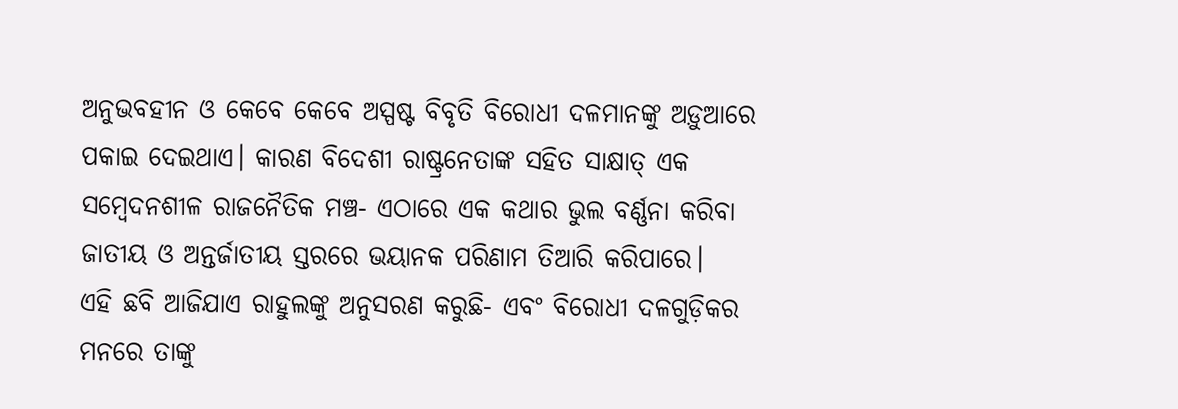ଅନୁଭବହୀନ ଓ କେବେ କେବେ ଅସ୍ପଷ୍ଟ ବିବୃତି ବିରୋଧୀ ଦଳମାନଙ୍କୁ ଅଡ଼ୁଆରେ ପକାଇ ଦେଇଥାଏ। କାରଣ ବିଦେଶୀ ରାଷ୍ଟ୍ରନେତାଙ୍କ ସହିତ ସାକ୍ଷାତ୍ ଏକ ସମ୍ବେଦନଶୀଳ ରାଜନୈତିକ ମଞ୍ଚ- ଏଠାରେ ଏକ କଥାର ଭୁଲ ବର୍ଣ୍ଣନା କରିବା ଜାତୀୟ ଓ ଅନ୍ତର୍ଜାତୀୟ ସ୍ତରରେ ଭୟାନକ ପରିଣାମ ତିଆରି କରିପାରେ।
ଏହି ଛବି ଆଜିଯାଏ ରାହୁଲଙ୍କୁ ଅନୁସରଣ କରୁଛି- ଏବଂ ବିରୋଧୀ ଦଳଗୁଡ଼ିକର ମନରେ ତାଙ୍କୁ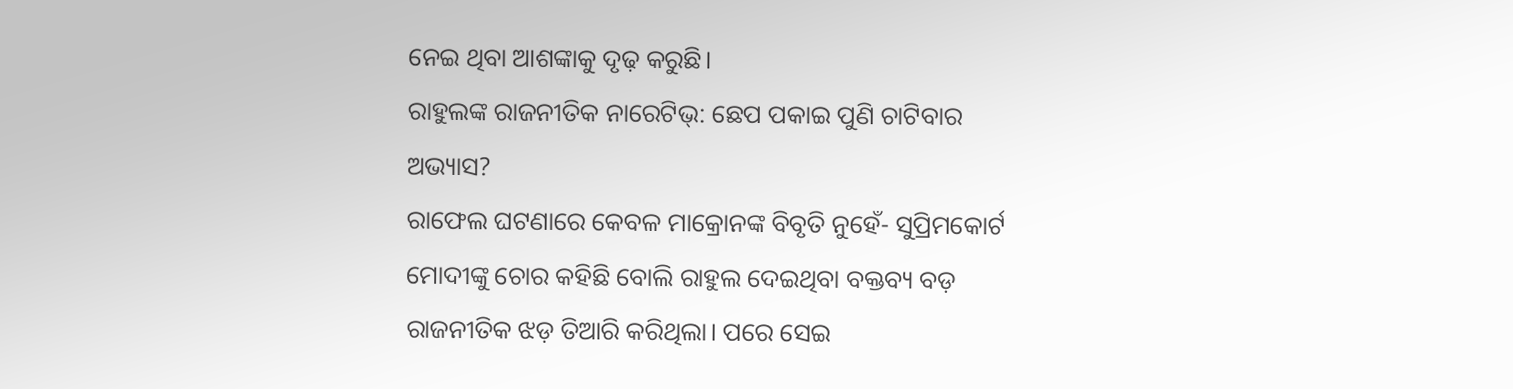ନେଇ ଥିବା ଆଶଙ୍କାକୁ ଦୃଢ଼ କରୁଛି।
ରାହୁଲଙ୍କ ରାଜନୀତିକ ନାରେଟିଭ୍: ଛେପ ପକାଇ ପୁଣି ଚାଟିବାର ଅଭ୍ୟାସ?
ରାଫେଲ ଘଟଣାରେ କେବଳ ମାକ୍ରୋନଙ୍କ ବିବୃତି ନୁହେଁ- ସୁପ୍ରିମକୋର୍ଟ ମୋଦୀଙ୍କୁ ଚୋର କହିଛି ବୋଲି ରାହୁଲ ଦେଇଥିବା ବକ୍ତବ୍ୟ ବଡ଼ ରାଜନୀତିକ ଝଡ଼ ତିଆରି କରିଥିଲା। ପରେ ସେଇ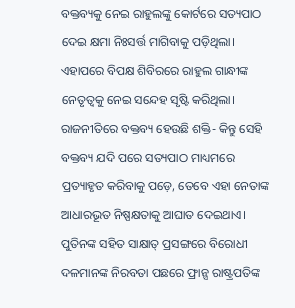ବକ୍ତବ୍ୟକୁ ନେଇ ରାହୁଲଙ୍କୁ କୋର୍ଟରେ ସତ୍ୟପାଠ ଦେଇ କ୍ଷମା ନିଃସର୍ତ୍ତ ମାଗିବାକୁ ପଡ଼ିଥିଲା। ଏହାପରେ ବିପକ୍ଷ ଶିବିରରେ ରାହୁଲ ଗାନ୍ଧୀଙ୍କ ନେତୃତ୍ୱକୁ ନେଇ ସନ୍ଦେହ ସୃଷ୍ଟି କରିଥିଲା।
ରାଜନୀତିରେ ବକ୍ତବ୍ୟ ହେଉଛି ଶକ୍ତି- କିନ୍ତୁ ସେହି ବକ୍ତବ୍ୟ ଯଦି ପରେ ସତ୍ୟପାଠ ମାଧ୍ୟମରେ ପ୍ରତ୍ୟାହୃତ କରିବାକୁ ପଡ଼େ, ତେବେ ଏହା ନେତାଙ୍କ ଆଧାରଭୂତ ନିଷ୍ପକ୍ଷତାକୁ ଆଘାତ ଦେଇଥାଏ। ପୁତିନଙ୍କ ସହିତ ସାକ୍ଷାତ୍ ପ୍ରସଙ୍ଗରେ ବିରୋଧୀ ଦଳମାନଙ୍କ ନିରବତା ପଛରେ ଫ୍ରାନ୍ସ ରାଷ୍ଟ୍ରପତିଙ୍କ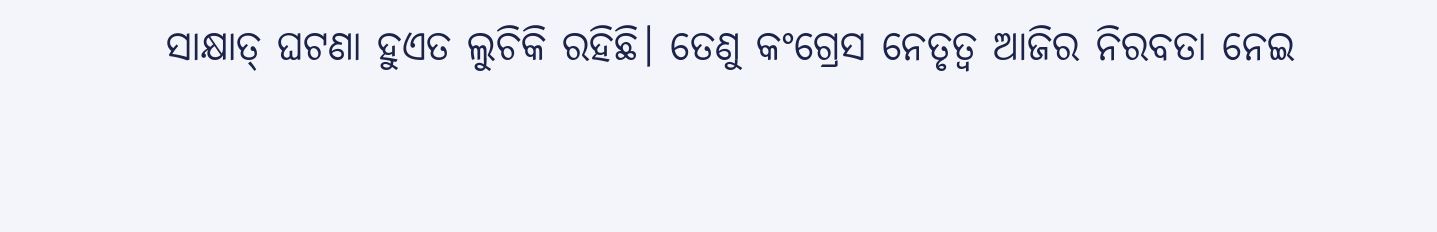ସାକ୍ଷାତ୍ ଘଟଣା ହୁଏତ ଲୁଚିକି ରହିଛି। ତେଣୁ କଂଗ୍ରେସ ନେତୃତ୍ୱ ଆଜିର ନିରବତା ନେଇ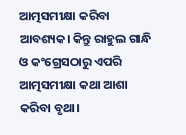ଆତ୍ମସମୀକ୍ଷା କରିବା ଆବଶ୍ୟକ। କିନ୍ତୁ ରାହୁଲ ଗାନ୍ଧି ଓ କଂଗ୍ରେସଠାରୁ ଏପରି ଆତ୍ମସମୀକ୍ଷା କଥା ଆଶା କରିବା ବୃଥା।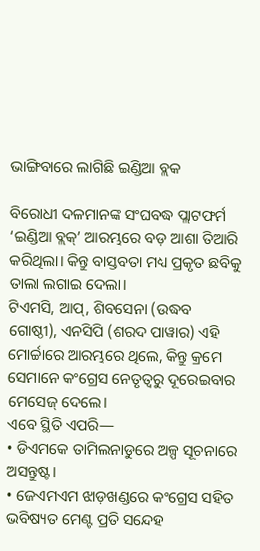ଭାଙ୍ଗିବାରେ ଲାଗିଛି ଇଣ୍ଡିଆ ବ୍ଲକ

ବିରୋଧୀ ଦଳମାନଙ୍କ ସଂଘବଦ୍ଧ ପ୍ଲାଟଫର୍ମ ‘ଇଣ୍ଡିଆ ବ୍ଲକ୍’ ଆରମ୍ଭରେ ବଡ଼ ଆଶା ତିଆରି କରିଥିଲା। କିନ୍ତୁ ବାସ୍ତବତା ମଧ୍ୟ ପ୍ରକୃତ ଛବିକୁ ତାଲା ଲଗାଇ ଦେଲା।
ଟିଏମସି, ଆପ୍, ଶିବସେନା (ଉଦ୍ଧବ ଗୋଷ୍ଠୀ), ଏନସିପି (ଶରଦ ପାୱାର) ଏହି ମୋର୍ଚ୍ଚାରେ ଆରମ୍ଭରେ ଥିଲେ, କିନ୍ତୁ କ୍ରମେ ସେମାନେ କଂଗ୍ରେସ ନେତୃତ୍ୱରୁ ଦୂରେଇବାର ମେସେଜ୍ ଦେଲେ।
ଏବେ ସ୍ଥିତି ଏପରି—
• ଡିଏମକେ ତାମିଲନାଡୁରେ ଅଳ୍ପ ସୂଚନାରେ ଅସନ୍ତୁଷ୍ଟ।
• ଜେଏମଏମ ଝାଡ଼ଖଣ୍ଡରେ କଂଗ୍ରେସ ସହିତ ଭବିଷ୍ୟତ ମେଣ୍ଟ ପ୍ରତି ସନ୍ଦେହ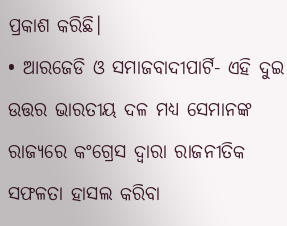ପ୍ରକାଶ କରିଛି।
• ଆରଜେଡି ଓ ସମାଜବାଦୀପାର୍ଟି- ଏହି ଦୁଇ ଉତ୍ତର ଭାରତୀୟ ଦଳ ମଧ୍ୟ ସେମାନଙ୍କ ରାଜ୍ୟରେ କଂଗ୍ରେସ ଦ୍ୱାରା ରାଜନୀତିକ ସଫଳତା ହାସଲ କରିବା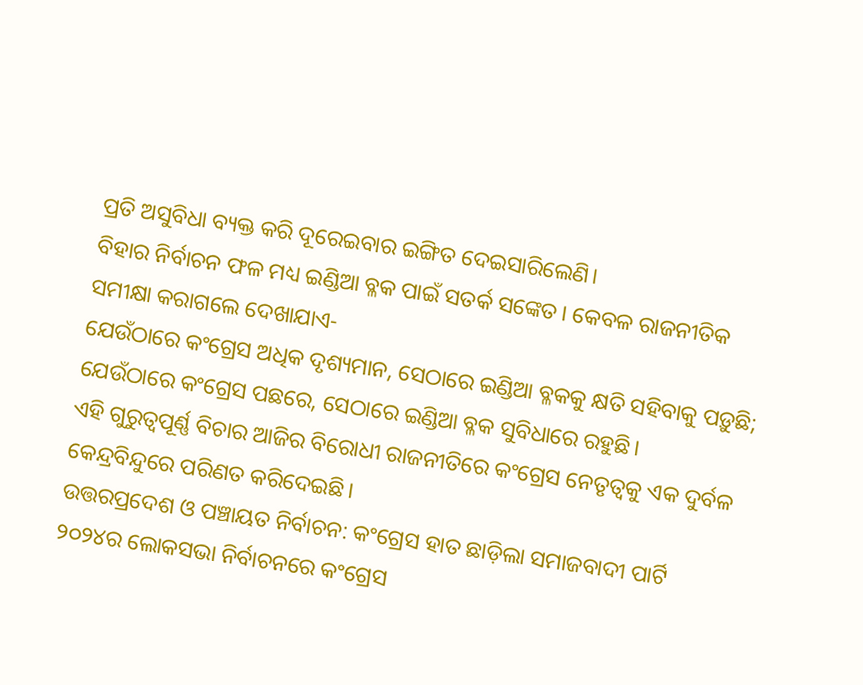ପ୍ରତି ଅସୁବିଧା ବ୍ୟକ୍ତ କରି ଦୂରେଇବାର ଇଙ୍ଗିତ ଦେଇସାରିଲେଣି।
ବିହାର ନିର୍ବାଚନ ଫଳ ମଧ୍ୟ ଇଣ୍ଡିଆ ବ୍ଳକ ପାଇଁ ସତର୍କ ସଙ୍କେତ। କେବଳ ରାଜନୀତିକ ସମୀକ୍ଷା କରାଗଲେ ଦେଖାଯାଏ-
ଯେଉଁଠାରେ କଂଗ୍ରେସ ଅଧିକ ଦୃଶ୍ୟମାନ, ସେଠାରେ ଇଣ୍ଡିଆ ବ୍ଳକକୁ କ୍ଷତି ସହିବାକୁ ପଡ଼ୁଛି; ଯେଉଁଠାରେ କଂଗ୍ରେସ ପଛରେ, ସେଠାରେ ଇଣ୍ଡିଆ ବ୍ଳକ ସୁବିଧାରେ ରହୁଛି।
ଏହି ଗୁରୁତ୍ୱପୂର୍ଣ୍ଣ ବିଚାର ଆଜିର ବିରୋଧୀ ରାଜନୀତିରେ କଂଗ୍ରେସ ନେତୃତ୍ୱକୁ ଏକ ଦୁର୍ବଳ କେନ୍ଦ୍ରବିନ୍ଦୁରେ ପରିଣତ କରିଦେଇଛି।
ଉତ୍ତରପ୍ରଦେଶ ଓ ପଞ୍ଚାୟତ ନିର୍ବାଚନ: କଂଗ୍ରେସ ହାତ ଛାଡ଼ିଲା ସମାଜବାଦୀ ପାର୍ଟି
୨୦୨୪ର ଲୋକସଭା ନିର୍ବାଚନରେ କଂଗ୍ରେସ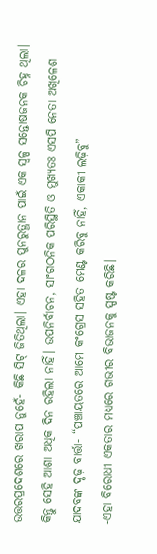ଉତ୍ତରପ୍ରଦେଶରେ ଖରାପ ନୁହେଁ- କିଛି ସିଟ୍ ଜିତିଥିଲା। ଏହା ଦଳର ପୁନରୁତ୍ଥାନ ପାଇଁ ଏକ ସ୍ୱଳ୍ପ ସନ୍ତୋଷଜନକ ଚିହ୍ନ ଥିଲା।
କିନ୍ତୁ ସେହି ଆଶା ଅଧିକ ଦିନ ରହିଲା ନାହିଁ। ଉପନିର୍ବାଚନ, ସାଂଗଠନିକ ପରିସ୍ଥିତି ଓ ମୁଖ୍ୟତଃ ଏସପି ନେତା ଅଖିଳେଶ ଯାଦବଙ୍କ ଦୃଢ଼ ବାର୍ତ୍ତା- “ପଞ୍ଚାୟତରେ ଆମେ କଂଗ୍ରେସ ସହିତ ମେଣ୍ଟ କରିବୁ ନାହିଁ, ଏକାକୀ ଲଢ଼ିବୁ”
-ଏହା ବିରୋଧୀ ଏକତାର ମଧ୍ୟରେ ଗଭୀର ବିଭାଜନକୁ ସ୍ପଷ୍ଟ କରିଛି।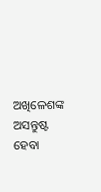ଅଖିଳେଶଙ୍କ ଅସନ୍ତୁଷ୍ଟ ହେବା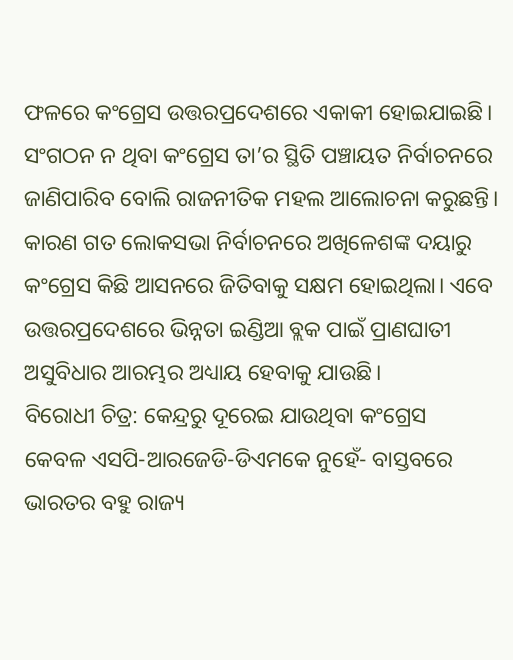ଫଳରେ କଂଗ୍ରେସ ଉତ୍ତରପ୍ରଦେଶରେ ଏକାକୀ ହୋଇଯାଇଛି। ସଂଗଠନ ନ ଥିବା କଂଗ୍ରେସ ତା’ର ସ୍ଥିତି ପଞ୍ଚାୟତ ନିର୍ବାଚନରେ ଜାଣିପାରିବ ବୋଲି ରାଜନୀତିକ ମହଲ ଆଲୋଚନା କରୁଛନ୍ତି। କାରଣ ଗତ ଲୋକସଭା ନିର୍ବାଚନରେ ଅଖିଳେଶଙ୍କ ଦୟାରୁ କଂଗ୍ରେସ କିଛି ଆସନରେ ଜିତିବାକୁ ସକ୍ଷମ ହୋଇଥିଲା। ଏବେ ଉତ୍ତରପ୍ରଦେଶରେ ଭିନ୍ନତା ଇଣ୍ଡିଆ ବ୍ଲକ ପାଇଁ ପ୍ରାଣଘାତୀ ଅସୁବିଧାର ଆରମ୍ଭର ଅଧ୍ୟାୟ ହେବାକୁ ଯାଉଛି।
ବିରୋଧୀ ଚିତ୍ର: କେନ୍ଦ୍ରରୁ ଦୂରେଇ ଯାଉଥିବା କଂଗ୍ରେସ
କେବଳ ଏସପି-ଆରଜେଡି-ଡିଏମକେ ନୁହେଁ- ବାସ୍ତବରେ ଭାରତର ବହୁ ରାଜ୍ୟ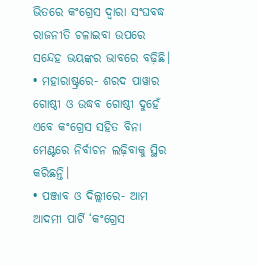ଭିତରେ କଂଗ୍ରେସ ଦ୍ୱାରା ସଂଘବଦ୍ଧ ରାଜନୀତି ଚଳାଇବା ଉପରେ ସନ୍ଦେହ ଭୟଙ୍କର ଭାବରେ ବଢ଼ିଛି।
• ମହାରାଷ୍ଟ୍ରରେ- ଶରଦ ପାୱାର ଗୋଷ୍ଠୀ ଓ ଉଦ୍ଧବ ଗୋଷ୍ଠୀ ଦୁହେଁ ଏବେ କଂଗ୍ରେସ ସହିତ ବିନା ମେଣ୍ଟରେ ନିର୍ବାଚନ ଲଢ଼ିବାକୁ ସ୍ଥିର କରିଛନ୍ତି।
• ପଞ୍ଜାବ ଓ ଦିଲ୍ଲୀରେ- ଆମ ଆଦମୀ ପାର୍ଟି ‘କଂଗ୍ରେସ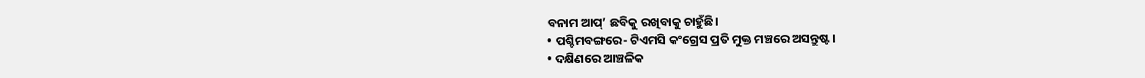ବନାମ ଆପ୍’ ଛବିକୁ ରଖିବାକୁ ଚାହୁଁଛି।
• ପଶ୍ଚିମବଙ୍ଗରେ- ଟିଏମସି କଂଗ୍ରେସ ପ୍ରତି ମୁକ୍ତ ମଞ୍ଚରେ ଅସନ୍ତୁଷ୍ଟ।
• ଦକ୍ଷିଣରେ ଆଞ୍ଚଳିକ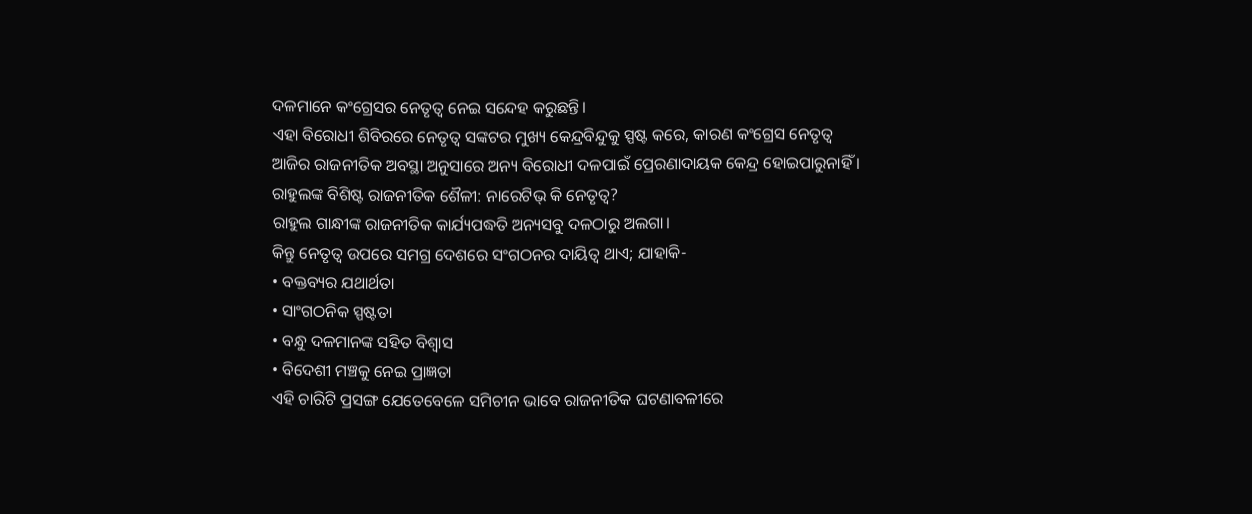ଦଳମାନେ କଂଗ୍ରେସର ନେତୃତ୍ୱ ନେଇ ସନ୍ଦେହ କରୁଛନ୍ତି।
ଏହା ବିରୋଧୀ ଶିବିରରେ ନେତୃତ୍ୱ ସଙ୍କଟର ମୁଖ୍ୟ କେନ୍ଦ୍ରବିନ୍ଦୁକୁ ସ୍ପଷ୍ଟ କରେ, କାରଣ କଂଗ୍ରେସ ନେତୃତ୍ୱ ଆଜିର ରାଜନୀତିକ ଅବସ୍ଥା ଅନୁସାରେ ଅନ୍ୟ ବିରୋଧୀ ଦଳପାଇଁ ପ୍ରେରଣାଦାୟକ କେନ୍ଦ୍ର ହୋଇପାରୁନାହିଁ ।
ରାହୁଲଙ୍କ ବିଶିଷ୍ଟ ରାଜନୀତିକ ଶୈଳୀ: ନାରେଟିଭ୍ କି ନେତୃତ୍ୱ?
ରାହୁଲ ଗାନ୍ଧୀଙ୍କ ରାଜନୀତିକ କାର୍ଯ୍ୟପଦ୍ଧତି ଅନ୍ୟସବୁ ଦଳଠାରୁ ଅଲଗା।
କିନ୍ତୁ ନେତୃତ୍ୱ ଉପରେ ସମଗ୍ର ଦେଶରେ ସଂଗଠନର ଦାୟିତ୍ୱ ଥାଏ; ଯାହାକି-
• ବକ୍ତବ୍ୟର ଯଥାର୍ଥତା
• ସାଂଗଠନିକ ସ୍ପଷ୍ଟତା
• ବନ୍ଧୁ ଦଳମାନଙ୍କ ସହିତ ବିଶ୍ୱାସ
• ବିଦେଶୀ ମଞ୍ଚକୁ ନେଇ ପ୍ରାଜ୍ଞତା
ଏହି ଚାରିଟି ପ୍ରସଙ୍ଗ ଯେତେବେଳେ ସମିଚୀନ ଭାବେ ରାଜନୀତିକ ଘଟଣାବଳୀରେ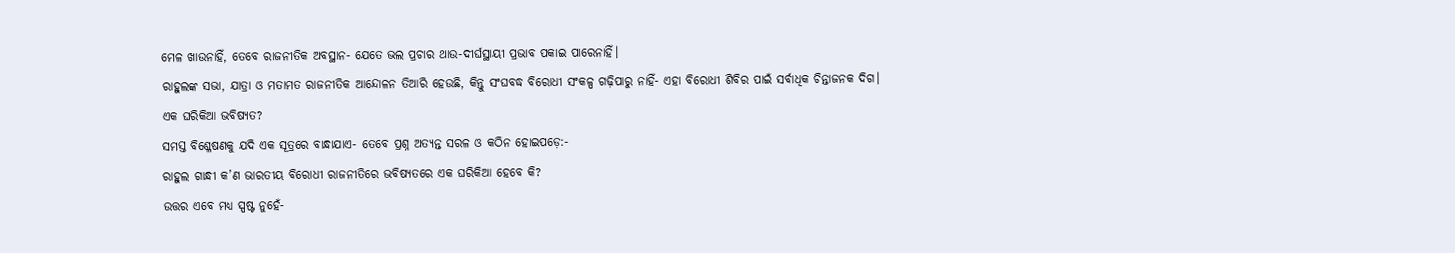ମେଳ ଖାଉନାହିଁ, ତେବେ ରାଜନୀତିକ ଅବସ୍ଥାନ- ଯେତେ ଭଲ ପ୍ରଚାର ଥାଉ-ଦୀର୍ଘସ୍ଥାୟୀ ପ୍ରଭାବ ପକାଇ ପାରେନାହିଁ।
ରାହୁଲଙ୍କ ସଭା, ଯାତ୍ରା ଓ ମତାମତ ରାଜନୀତିକ ଆନ୍ଦୋଳନ ତିଆରି ହେଉଛି, କିନ୍ତୁ ସଂଘବଦ୍ଧ ବିରୋଧୀ ସଂକଳ୍ପ ଗଢ଼ିପାରୁ ନାହିଁ- ଏହା ବିରୋଧୀ ଶିବିର ପାଇଁ ସର୍ବାଧିକ ଚିନ୍ତାଜନକ ଦିଗ।
ଏକ ଘରିକିଆ ଭବିଷ୍ୟତ?
ସମସ୍ତ ବିଶ୍ଳେଷଣକୁ ଯଦି ଏକ ସୂତ୍ରରେ ବାନ୍ଧାଯାଏ- ତେବେ ପ୍ରଶ୍ନ ଅତ୍ୟନ୍ତ ସରଳ ଓ କଠିନ ହୋଇପଡ଼େ:-
ରାହୁଲ ଗାନ୍ଧୀ କ’ଣ ଭାରତୀୟ ବିରୋଧୀ ରାଜନୀତିରେ ଭବିଷ୍ୟତରେ ଏକ ଘରିକିଆ ହେବେ କି?
ଉତ୍ତର ଏବେ ମଧ୍ୟ ସ୍ପଷ୍ଟ ନୁହେଁ-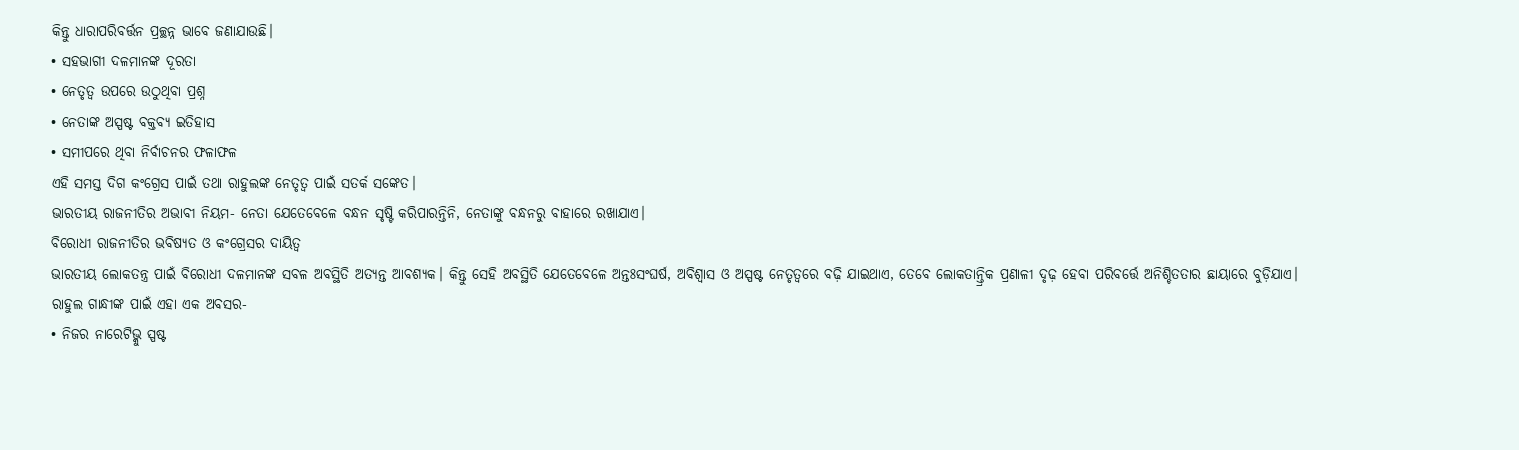କିନ୍ତୁ ଧାରାପରିବର୍ତ୍ତନ ପ୍ରଚ୍ଛନ୍ନ ଭାବେ ଜଣାଯାଉଛି।
• ସହଭାଗୀ ଦଳମାନଙ୍କ ଦୂରତା
• ନେତୃତ୍ୱ ଉପରେ ଉଠୁଥିବା ପ୍ରଶ୍ନ
• ନେତାଙ୍କ ଅସ୍ପଷ୍ଟ ବକ୍ତବ୍ୟ ଇତିହାସ
• ସମୀପରେ ଥିବା ନିର୍ବାଚନର ଫଳାଫଳ
ଏହି ସମସ୍ତ ଦିଗ କଂଗ୍ରେସ ପାଇଁ ତଥା ରାହୁଲଙ୍କ ନେତୃତ୍ୱ ପାଇଁ ସତର୍କ ସଙ୍କେତ।
ଭାରତୀୟ ରାଜନୀତିର ଅଭାବୀ ନିୟମ- ନେତା ଯେତେବେଳେ ବନ୍ଧନ ସୃଷ୍ଟି କରିପାରନ୍ତିନି, ନେତାଙ୍କୁ ବନ୍ଧନରୁ ବାହାରେ ରଖାଯାଏ।
ବିରୋଧୀ ରାଜନୀତିର ଭବିଷ୍ୟତ ଓ କଂଗ୍ରେସର ଦାୟିତ୍ୱ
ଭାରତୀୟ ଲୋକତନ୍ତ୍ର ପାଇଁ ବିରୋଧୀ ଦଳମାନଙ୍କ ସବଳ ଅବସ୍ଥିତି ଅତ୍ୟନ୍ତ ଆବଶ୍ୟକ। କିନ୍ତୁ ସେହି ଅବସ୍ଥିତି ଯେତେବେଳେ ଅନ୍ତଃସଂଘର୍ଷ, ଅବିଶ୍ୱାସ ଓ ଅସ୍ପଷ୍ଟ ନେତୃତ୍ୱରେ ବଢ଼ି ଯାଇଥାଏ, ତେବେ ଲୋକତାନ୍ତ୍ରିକ ପ୍ରଣାଳୀ ଦୃଢ଼ ହେବା ପରିବର୍ତ୍ତେ ଅନିଶ୍ଚିତତାର ଛାୟାରେ ବୁଡ଼ିଯାଏ।
ରାହୁଲ ଗାନ୍ଧୀଙ୍କ ପାଇଁ ଏହା ଏକ ଅବସର-
• ନିଜର ନାରେଟିଭ୍କୁ ସ୍ପଷ୍ଟ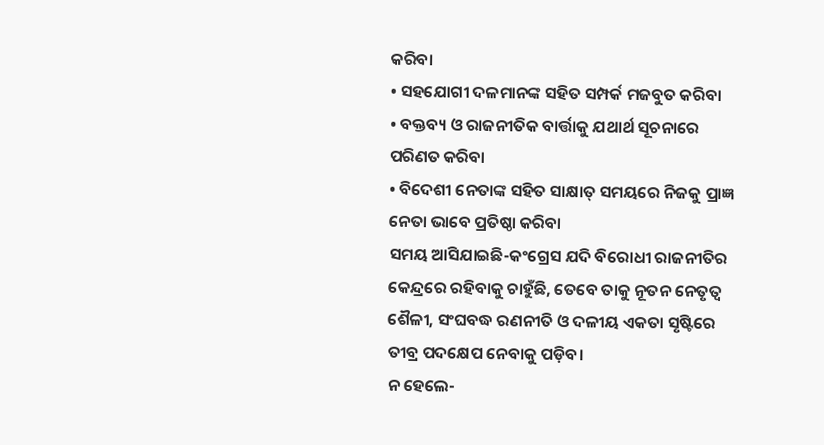କରିବା
• ସହଯୋଗୀ ଦଳମାନଙ୍କ ସହିତ ସମ୍ପର୍କ ମଜବୁତ କରିବା
• ବକ୍ତବ୍ୟ ଓ ରାଜନୀତିକ ବାର୍ତ୍ତାକୁ ଯଥାର୍ଥ ସୂଚନାରେ ପରିଣତ କରିବା
• ବିଦେଶୀ ନେତାଙ୍କ ସହିତ ସାକ୍ଷାତ୍ ସମୟରେ ନିଜକୁ ପ୍ରାଜ୍ଞ ନେତା ଭାବେ ପ୍ରତିଷ୍ଠା କରିବା
ସମୟ ଆସିଯାଇଛି-କଂଗ୍ରେସ ଯଦି ବିରୋଧୀ ରାଜନୀତିର କେନ୍ଦ୍ରରେ ରହିବାକୁ ଚାହୁଁଛି, ତେବେ ତାକୁ ନୂତନ ନେତୃତ୍ୱ ଶୈଳୀ, ସଂଘବଦ୍ଧ ରଣନୀତି ଓ ଦଳୀୟ ଏକତା ସୃଷ୍ଟିରେ ତୀବ୍ର ପଦକ୍ଷେପ ନେବାକୁ ପଡ଼ିବ।
ନ ହେଲେ-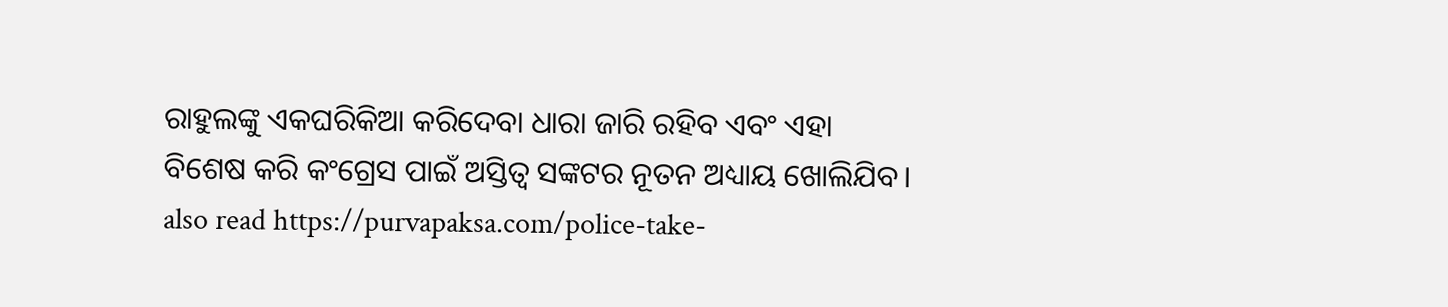ରାହୁଲଙ୍କୁ ଏକଘରିକିଆ କରିଦେବା ଧାରା ଜାରି ରହିବ ଏବଂ ଏହା ବିଶେଷ କରି କଂଗ୍ରେସ ପାଇଁ ଅସ୍ତିତ୍ୱ ସଙ୍କଟର ନୂତନ ଅଧ୍ୟାୟ ଖୋଲିଯିବ।
also read https://purvapaksa.com/police-take-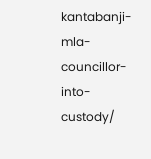kantabanji-mla-councillor-into-custody/